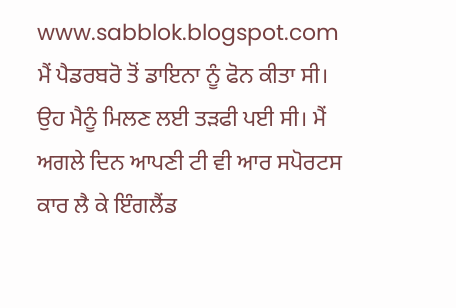www.sabblok.blogspot.com
ਮੈਂ ਪੈਡਰਬਰੋ ਤੋਂ ਡਾਇਨਾ ਨੂੰ ਫੋਨ ਕੀਤਾ ਸੀ। ਉਹ ਮੈਨੂੰ ਮਿਲਣ ਲਈ ਤੜਫੀ ਪਈ ਸੀ। ਮੈਂ ਅਗਲੇ ਦਿਨ ਆਪਣੀ ਟੀ ਵੀ ਆਰ ਸਪੋਰਟਸ ਕਾਰ ਲੈ ਕੇ ਇੰਗਲੈਂਡ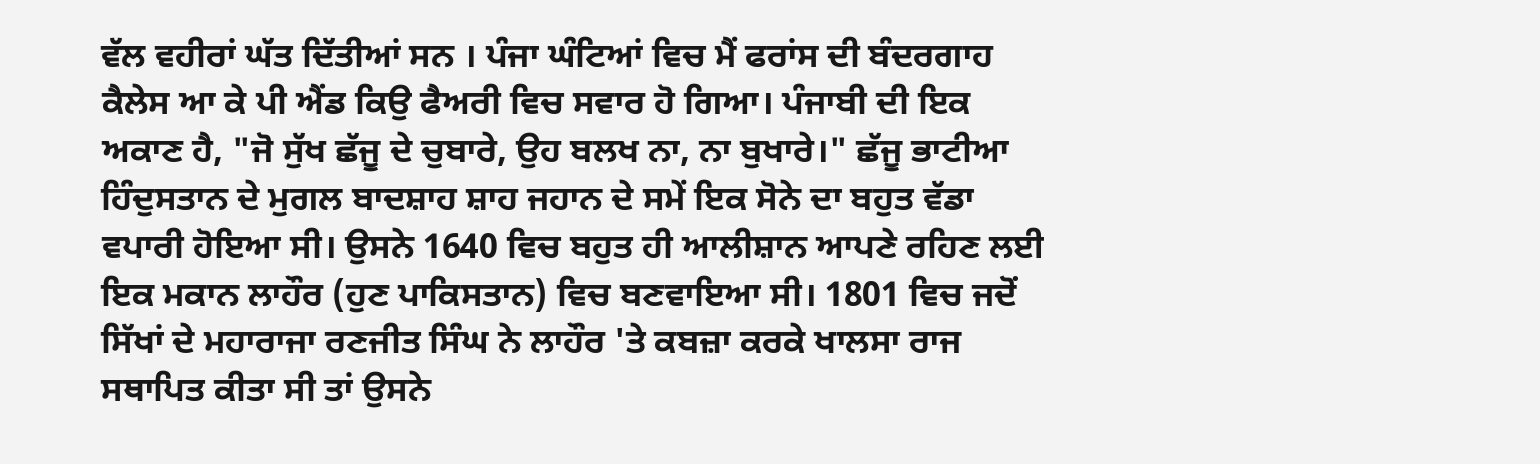ਵੱਲ ਵਹੀਰਾਂ ਘੱਤ ਦਿੱਤੀਆਂ ਸਨ । ਪੰਜਾ ਘੰਟਿਆਂ ਵਿਚ ਮੈਂ ਫਰਾਂਸ ਦੀ ਬੰਦਰਗਾਹ ਕੈਲੇਸ ਆ ਕੇ ਪੀ ਐਂਡ ਕਿਉ ਫੈਅਰੀ ਵਿਚ ਸਵਾਰ ਹੋ ਗਿਆ। ਪੰਜਾਬੀ ਦੀ ਇਕ ਅਕਾਣ ਹੈ, "ਜੋ ਸੁੱਖ ਛੱਜੂ ਦੇ ਚੁਬਾਰੇ, ਉਹ ਬਲਖ ਨਾ, ਨਾ ਬੁਖਾਰੇ।" ਛੱਜੂ ਭਾਟੀਆ ਹਿੰਦੁਸਤਾਨ ਦੇ ਮੁਗਲ ਬਾਦਸ਼ਾਹ ਸ਼ਾਹ ਜਹਾਨ ਦੇ ਸਮੇਂ ਇਕ ਸੋਨੇ ਦਾ ਬਹੁਤ ਵੱਡਾ ਵਪਾਰੀ ਹੋਇਆ ਸੀ। ਉਸਨੇ 1640 ਵਿਚ ਬਹੁਤ ਹੀ ਆਲੀਸ਼ਾਨ ਆਪਣੇ ਰਹਿਣ ਲਈ ਇਕ ਮਕਾਨ ਲਾਹੌਰ (ਹੁਣ ਪਾਕਿਸਤਾਨ) ਵਿਚ ਬਣਵਾਇਆ ਸੀ। 1801 ਵਿਚ ਜਦੋਂ ਸਿੱਖਾਂ ਦੇ ਮਹਾਰਾਜਾ ਰਣਜੀਤ ਸਿੰਘ ਨੇ ਲਾਹੌਰ 'ਤੇ ਕਬਜ਼ਾ ਕਰਕੇ ਖਾਲਸਾ ਰਾਜ ਸਥਾਪਿਤ ਕੀਤਾ ਸੀ ਤਾਂ ਉਸਨੇ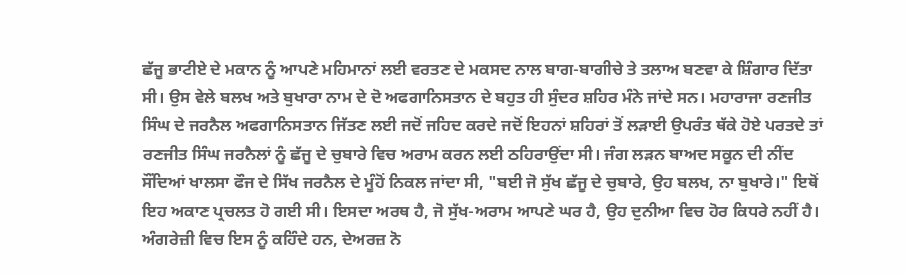ਛੱਜੂ ਭਾਟੀਏ ਦੇ ਮਕਾਨ ਨੂੰ ਆਪਣੇ ਮਹਿਮਾਨਾਂ ਲਈ ਵਰਤਣ ਦੇ ਮਕਸਦ ਨਾਲ ਬਾਗ-ਬਾਗੀਚੇ ਤੇ ਤਲਾਅ ਬਣਵਾ ਕੇ ਸ਼ਿੰਗਾਰ ਦਿੱਤਾ ਸੀ। ਉਸ ਵੇਲੇ ਬਲਖ ਅਤੇ ਬੁਖਾਰਾ ਨਾਮ ਦੇ ਦੋ ਅਫਗਾਨਿਸਤਾਨ ਦੇ ਬਹੁਤ ਹੀ ਸੁੰਦਰ ਸ਼ਹਿਰ ਮੰਨੇ ਜਾਂਦੇ ਸਨ। ਮਹਾਰਾਜਾ ਰਣਜੀਤ ਸਿੰਘ ਦੇ ਜਰਨੈਲ ਅਫਗਾਨਿਸਤਾਨ ਜਿੱਤਣ ਲਈ ਜਦੋਂ ਜਹਿਦ ਕਰਦੇ ਜਦੋਂ ਇਹਨਾਂ ਸ਼ਹਿਰਾਂ ਤੋਂ ਲੜਾਈ ਉਪਰੰਤ ਥੱਕੇ ਹੋਏ ਪਰਤਦੇ ਤਾਂ ਰਣਜੀਤ ਸਿੰਘ ਜਰਨੈਲਾਂ ਨੂੰ ਛੱਜੂ ਦੇ ਚੁਬਾਰੇ ਵਿਚ ਅਰਾਮ ਕਰਨ ਲਈ ਠਹਿਰਾਉਂਦਾ ਸੀ। ਜੰਗ ਲੜਨ ਬਾਅਦ ਸਕੂਨ ਦੀ ਨੀਂਦ ਸੌਂਦਿਆਂ ਖਾਲਸਾ ਫੌਜ ਦੇ ਸਿੱਖ ਜਰਨੈਲ ਦੇ ਮੂੰਹੋਂ ਨਿਕਲ ਜਾਂਦਾ ਸੀ, "ਬਈ ਜੋ ਸੁੱਖ ਛੱਜੂ ਦੇ ਚੁਬਾਰੇ, ਉਹ ਬਲਖ, ਨਾ ਬੁਖਾਰੇ।" ਇਥੋਂ ਇਹ ਅਕਾਣ ਪ੍ਰਚਲਤ ਹੋ ਗਈ ਸੀ। ਇਸਦਾ ਅਰਥ ਹੈ, ਜੋ ਸੁੱਖ-ਅਰਾਮ ਆਪਣੇ ਘਰ ਹੈ, ਉਹ ਦੁਨੀਆ ਵਿਚ ਹੋਰ ਕਿਧਰੇ ਨਹੀਂ ਹੈ। ਅੰਗਰੇਜ਼ੀ ਵਿਚ ਇਸ ਨੂੰ ਕਹਿੰਦੇ ਹਨ, ਦੇਅਰਜ਼ ਨੋ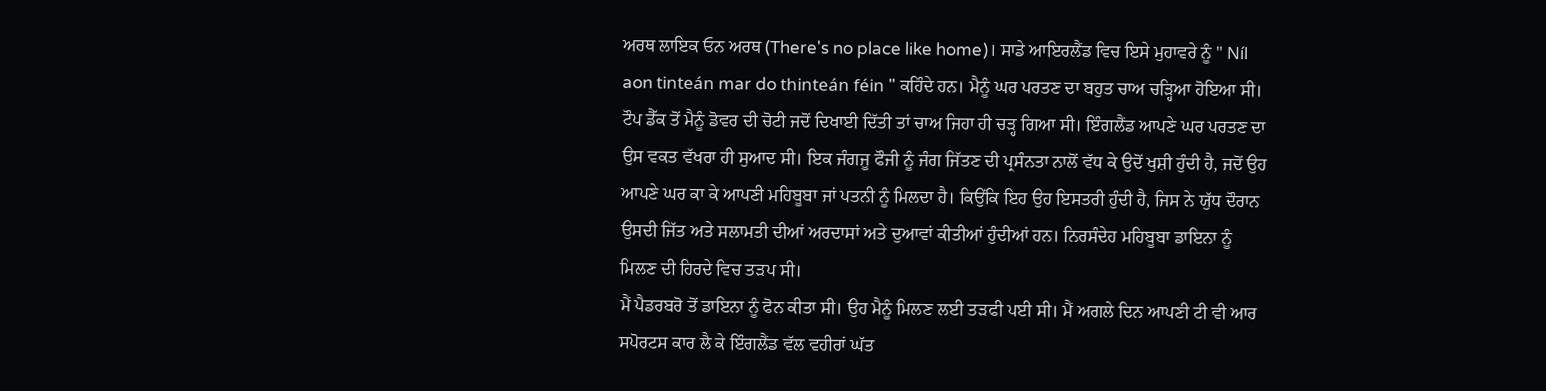ਅਰਥ ਲਾਇਕ ਓਨ ਅਰਥ (There's no place like home)। ਸਾਡੇ ਆਇਰਲੈਂਡ ਵਿਚ ਇਸੇ ਮੁਹਾਵਰੇ ਨੂੰ " Níl aon tinteán mar do thinteán féin " ਕਹਿੰਦੇ ਹਨ। ਮੈਨੂੰ ਘਰ ਪਰਤਣ ਦਾ ਬਹੁਤ ਚਾਅ ਚੜ੍ਹਿਆ ਹੋਇਆ ਸੀ।
ਟੌਪ ਡੈੱਕ ਤੋਂ ਮੈਨੂੰ ਡੋਵਰ ਦੀ ਚੋਟੀ ਜਦੋਂ ਦਿਖਾਈ ਦਿੱਤੀ ਤਾਂ ਚਾਅ ਜਿਹਾ ਹੀ ਚੜ੍ਹ ਗਿਆ ਸੀ। ਇੰਗਲੈਂਡ ਆਪਣੇ ਘਰ ਪਰਤਣ ਦਾ ਉਸ ਵਕਤ ਵੱਖਰਾ ਹੀ ਸੁਆਦ ਸੀ। ਇਕ ਜੰਗਜੂ ਫੌਜੀ ਨੂੰ ਜੰਗ ਜਿੱਤਣ ਦੀ ਪ੍ਰਸੰਨਤਾ ਨਾਲੋਂ ਵੱਧ ਕੇ ਉਦੋਂ ਖੁਸ਼ੀ ਹੁੰਦੀ ਹੈ, ਜਦੋਂ ਉਹ ਆਪਣੇ ਘਰ ਕਾ ਕੇ ਆਪਣੀ ਮਹਿਬੂਬਾ ਜਾਂ ਪਤਨੀ ਨੂੰ ਮਿਲਦਾ ਹੈ। ਕਿਉਂਕਿ ਇਹ ਉਹ ਇਸਤਰੀ ਹੁੰਦੀ ਹੈ, ਜਿਸ ਨੇ ਯੁੱਧ ਦੌਰਾਨ ਉਸਦੀ ਜਿੱਤ ਅਤੇ ਸਲਾਮਤੀ ਦੀਆਂ ਅਰਦਾਸਾਂ ਅਤੇ ਦੁਆਵਾਂ ਕੀਤੀਆਂ ਹੁੰਦੀਆਂ ਹਨ। ਨਿਰਸੰਦੇਹ ਮਹਿਬੂਬਾ ਡਾਇਨਾ ਨੂੰ ਮਿਲਣ ਦੀ ਹਿਰਦੇ ਵਿਚ ਤੜਪ ਸੀ।
ਮੈਂ ਪੈਡਰਬਰੋ ਤੋਂ ਡਾਇਨਾ ਨੂੰ ਫੋਨ ਕੀਤਾ ਸੀ। ਉਹ ਮੈਨੂੰ ਮਿਲਣ ਲਈ ਤੜਫੀ ਪਈ ਸੀ। ਮੈਂ ਅਗਲੇ ਦਿਨ ਆਪਣੀ ਟੀ ਵੀ ਆਰ ਸਪੋਰਟਸ ਕਾਰ ਲੈ ਕੇ ਇੰਗਲੈਂਡ ਵੱਲ ਵਹੀਰਾਂ ਘੱਤ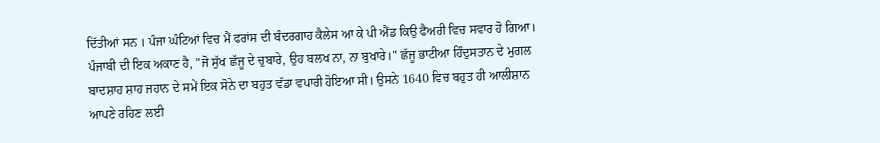ਦਿੱਤੀਆਂ ਸਨ । ਪੰਜਾ ਘੰਟਿਆਂ ਵਿਚ ਮੈਂ ਫਰਾਂਸ ਦੀ ਬੰਦਰਗਾਹ ਕੈਲੇਸ ਆ ਕੇ ਪੀ ਐਂਡ ਕਿਉ ਫੈਅਰੀ ਵਿਚ ਸਵਾਰ ਹੋ ਗਿਆ। ਪੰਜਾਬੀ ਦੀ ਇਕ ਅਕਾਣ ਹੈ, "ਜੋ ਸੁੱਖ ਛੱਜੂ ਦੇ ਚੁਬਾਰੇ, ਉਹ ਬਲਖ ਨਾ, ਨਾ ਬੁਖਾਰੇ।" ਛੱਜੂ ਭਾਟੀਆ ਹਿੰਦੁਸਤਾਨ ਦੇ ਮੁਗਲ ਬਾਦਸ਼ਾਹ ਸ਼ਾਹ ਜਹਾਨ ਦੇ ਸਮੇਂ ਇਕ ਸੋਨੇ ਦਾ ਬਹੁਤ ਵੱਡਾ ਵਪਾਰੀ ਹੋਇਆ ਸੀ। ਉਸਨੇ 1640 ਵਿਚ ਬਹੁਤ ਹੀ ਆਲੀਸ਼ਾਨ ਆਪਣੇ ਰਹਿਣ ਲਈ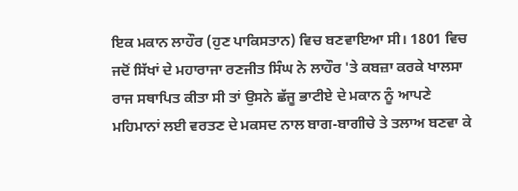ਇਕ ਮਕਾਨ ਲਾਹੌਰ (ਹੁਣ ਪਾਕਿਸਤਾਨ) ਵਿਚ ਬਣਵਾਇਆ ਸੀ। 1801 ਵਿਚ ਜਦੋਂ ਸਿੱਖਾਂ ਦੇ ਮਹਾਰਾਜਾ ਰਣਜੀਤ ਸਿੰਘ ਨੇ ਲਾਹੌਰ 'ਤੇ ਕਬਜ਼ਾ ਕਰਕੇ ਖਾਲਸਾ ਰਾਜ ਸਥਾਪਿਤ ਕੀਤਾ ਸੀ ਤਾਂ ਉਸਨੇ ਛੱਜੂ ਭਾਟੀਏ ਦੇ ਮਕਾਨ ਨੂੰ ਆਪਣੇ ਮਹਿਮਾਨਾਂ ਲਈ ਵਰਤਣ ਦੇ ਮਕਸਦ ਨਾਲ ਬਾਗ-ਬਾਗੀਚੇ ਤੇ ਤਲਾਅ ਬਣਵਾ ਕੇ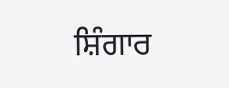ਸ਼ਿੰਗਾਰ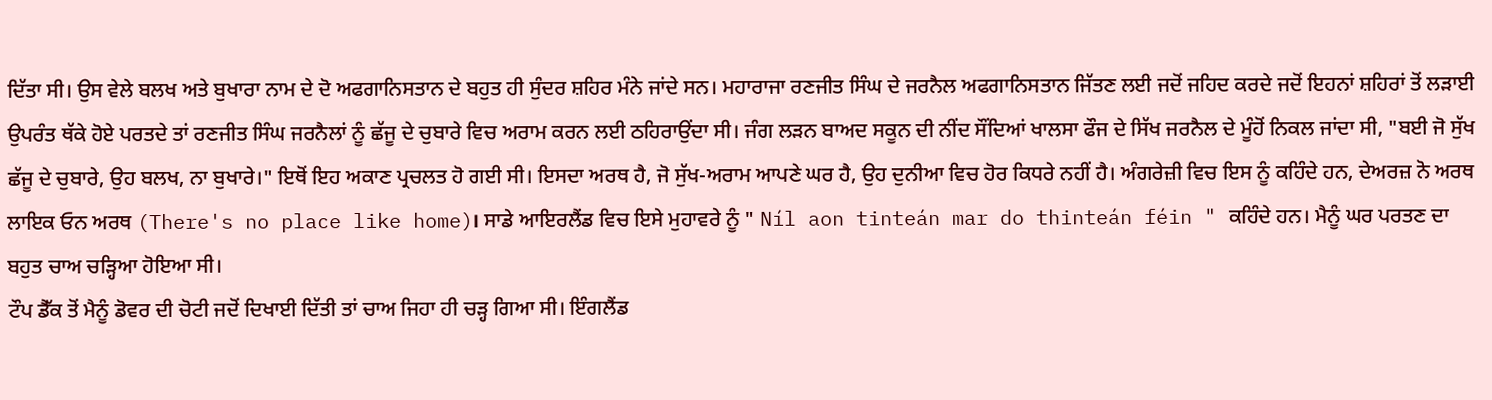ਦਿੱਤਾ ਸੀ। ਉਸ ਵੇਲੇ ਬਲਖ ਅਤੇ ਬੁਖਾਰਾ ਨਾਮ ਦੇ ਦੋ ਅਫਗਾਨਿਸਤਾਨ ਦੇ ਬਹੁਤ ਹੀ ਸੁੰਦਰ ਸ਼ਹਿਰ ਮੰਨੇ ਜਾਂਦੇ ਸਨ। ਮਹਾਰਾਜਾ ਰਣਜੀਤ ਸਿੰਘ ਦੇ ਜਰਨੈਲ ਅਫਗਾਨਿਸਤਾਨ ਜਿੱਤਣ ਲਈ ਜਦੋਂ ਜਹਿਦ ਕਰਦੇ ਜਦੋਂ ਇਹਨਾਂ ਸ਼ਹਿਰਾਂ ਤੋਂ ਲੜਾਈ ਉਪਰੰਤ ਥੱਕੇ ਹੋਏ ਪਰਤਦੇ ਤਾਂ ਰਣਜੀਤ ਸਿੰਘ ਜਰਨੈਲਾਂ ਨੂੰ ਛੱਜੂ ਦੇ ਚੁਬਾਰੇ ਵਿਚ ਅਰਾਮ ਕਰਨ ਲਈ ਠਹਿਰਾਉਂਦਾ ਸੀ। ਜੰਗ ਲੜਨ ਬਾਅਦ ਸਕੂਨ ਦੀ ਨੀਂਦ ਸੌਂਦਿਆਂ ਖਾਲਸਾ ਫੌਜ ਦੇ ਸਿੱਖ ਜਰਨੈਲ ਦੇ ਮੂੰਹੋਂ ਨਿਕਲ ਜਾਂਦਾ ਸੀ, "ਬਈ ਜੋ ਸੁੱਖ ਛੱਜੂ ਦੇ ਚੁਬਾਰੇ, ਉਹ ਬਲਖ, ਨਾ ਬੁਖਾਰੇ।" ਇਥੋਂ ਇਹ ਅਕਾਣ ਪ੍ਰਚਲਤ ਹੋ ਗਈ ਸੀ। ਇਸਦਾ ਅਰਥ ਹੈ, ਜੋ ਸੁੱਖ-ਅਰਾਮ ਆਪਣੇ ਘਰ ਹੈ, ਉਹ ਦੁਨੀਆ ਵਿਚ ਹੋਰ ਕਿਧਰੇ ਨਹੀਂ ਹੈ। ਅੰਗਰੇਜ਼ੀ ਵਿਚ ਇਸ ਨੂੰ ਕਹਿੰਦੇ ਹਨ, ਦੇਅਰਜ਼ ਨੋ ਅਰਥ ਲਾਇਕ ਓਨ ਅਰਥ (There's no place like home)। ਸਾਡੇ ਆਇਰਲੈਂਡ ਵਿਚ ਇਸੇ ਮੁਹਾਵਰੇ ਨੂੰ " Níl aon tinteán mar do thinteán féin " ਕਹਿੰਦੇ ਹਨ। ਮੈਨੂੰ ਘਰ ਪਰਤਣ ਦਾ ਬਹੁਤ ਚਾਅ ਚੜ੍ਹਿਆ ਹੋਇਆ ਸੀ।
ਟੌਪ ਡੈੱਕ ਤੋਂ ਮੈਨੂੰ ਡੋਵਰ ਦੀ ਚੋਟੀ ਜਦੋਂ ਦਿਖਾਈ ਦਿੱਤੀ ਤਾਂ ਚਾਅ ਜਿਹਾ ਹੀ ਚੜ੍ਹ ਗਿਆ ਸੀ। ਇੰਗਲੈਂਡ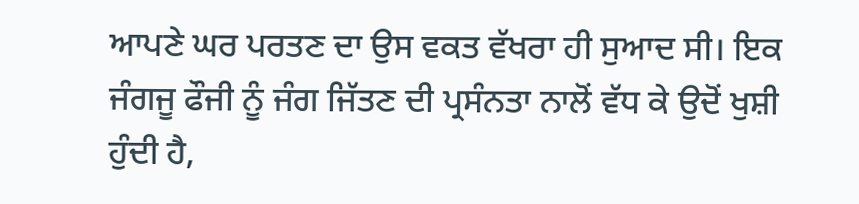ਆਪਣੇ ਘਰ ਪਰਤਣ ਦਾ ਉਸ ਵਕਤ ਵੱਖਰਾ ਹੀ ਸੁਆਦ ਸੀ। ਇਕ ਜੰਗਜੂ ਫੌਜੀ ਨੂੰ ਜੰਗ ਜਿੱਤਣ ਦੀ ਪ੍ਰਸੰਨਤਾ ਨਾਲੋਂ ਵੱਧ ਕੇ ਉਦੋਂ ਖੁਸ਼ੀ ਹੁੰਦੀ ਹੈ,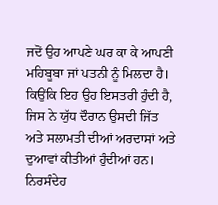ਜਦੋਂ ਉਹ ਆਪਣੇ ਘਰ ਕਾ ਕੇ ਆਪਣੀ ਮਹਿਬੂਬਾ ਜਾਂ ਪਤਨੀ ਨੂੰ ਮਿਲਦਾ ਹੈ। ਕਿਉਂਕਿ ਇਹ ਉਹ ਇਸਤਰੀ ਹੁੰਦੀ ਹੈ, ਜਿਸ ਨੇ ਯੁੱਧ ਦੌਰਾਨ ਉਸਦੀ ਜਿੱਤ ਅਤੇ ਸਲਾਮਤੀ ਦੀਆਂ ਅਰਦਾਸਾਂ ਅਤੇ ਦੁਆਵਾਂ ਕੀਤੀਆਂ ਹੁੰਦੀਆਂ ਹਨ। ਨਿਰਸੰਦੇਹ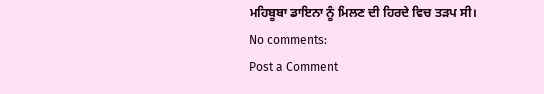ਮਹਿਬੂਬਾ ਡਾਇਨਾ ਨੂੰ ਮਿਲਣ ਦੀ ਹਿਰਦੇ ਵਿਚ ਤੜਪ ਸੀ।
No comments:
Post a Comment